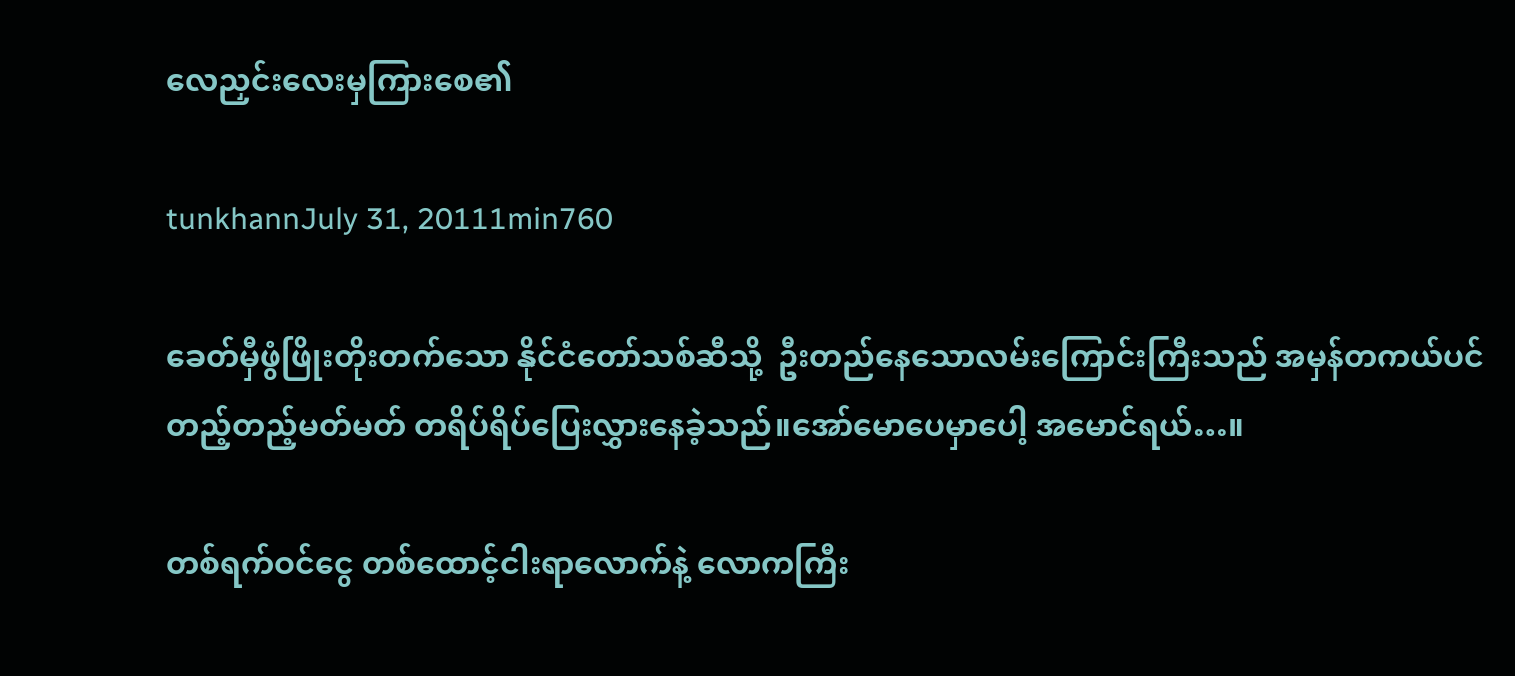လေညှင်းလေးမှကြားစေ၏

tunkhannJuly 31, 20111min760

ခေတ်မှီဖွံဖြိုးတိုးတက်သော နိုင်ငံတော်သစ်ဆီသို့  ဦးတည်နေသောလမ်းကြောင်းကြီးသည် အမှန်တကယ်ပင် တည့်တည့်မတ်မတ် တရိပ်ရိပ်ပြေးလွှားနေခဲ့သည်။အော်မောပေမှာပေါ့ အမောင်ရယ်…။

တစ်ရက်ဝင်ငွေ တစ်ထောင့်ငါးရာလောက်နဲ့ လောကကြီး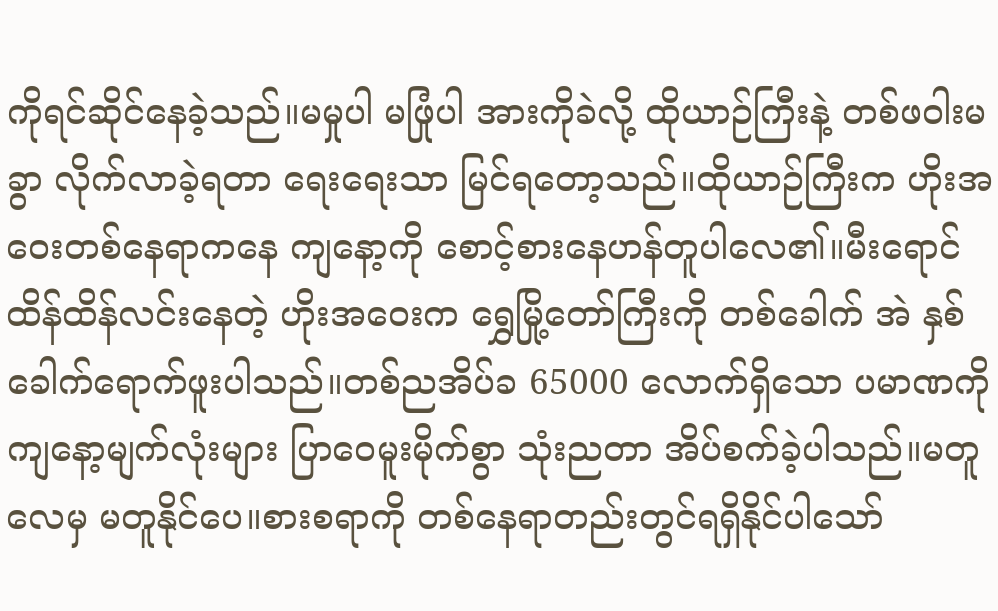ကိုရင်ဆိုင်နေခဲ့သည်။မမှုပါ မဖြုံပါ အားကိုခဲလို့ ထိုယာဉ်ကြီးနဲ့ တစ်ဖဝါးမခွာ လိုက်လာခဲ့ရတာ ရေးရေးသာ မြင်ရတော့သည်။ထိုယာဉ်ကြီးက ဟိုးအဝေးတစ်နေရာကနေ ကျနော့ကို စောင့်စားနေဟန်တူပါလေ၏။မီးရောင်ထိန်ထိန်လင်းနေတဲ့ ဟိုးအဝေးက ရွှေမြို့တော်ကြီးကို တစ်ခေါက် အဲ နှစ်ခေါက်ရောက်ဖူးပါသည်။တစ်ညအိပ်ခ 65000 လောက်ရှိသော ပမာဏကို ကျနော့မျက်လုံးများ ပြာဝေမူးမိုက်စွာ သုံးညတာ အိပ်စက်ခဲ့ပါသည်။မတူလေမှ မတူနိုင်ပေ။စားစရာကို တစ်နေရာတည်းတွင်ရရှိနိုင်ပါသော်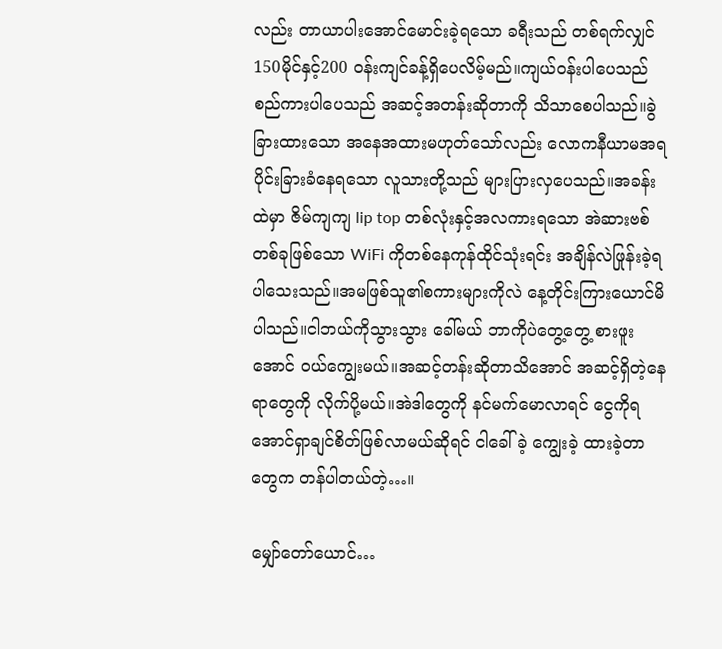လည်း တာယာပါးအောင်မောင်းခဲ့ရသော ခရီးသည် တစ်ရက်လျှင်150မိုင်နှင့်200 ဝန်းကျင်ခန့်ရှိပေလိမ့်မည်။ကျယ်ဝန်းပါပေသည် စည်ကားပါပေသည် အဆင့်အတန်းဆိုတာကို သိသာစေပါသည်။ခွဲခြားထားသော အနေအထားမဟုတ်သော်လည်း လောကနီယာမအရ ပိုင်းခြားခံနေရသော လူသားတို့သည် များပြားလှပေသည်။အခန်းထဲမှာ ဇိမ်ကျကျ lip top တစ်လုံးနှင့်အလကားရသော အဲဆားဗစ်တစ်ခုဖြစ်သော WiFi ကိုတစ်နေကုန်ထိုင်သုံးရင်း အချိန်လဲဖြုန်းခဲ့ရပါသေးသည်။အမဖြစ်သူ၏စကားများကိုလဲ နေ့တိုင်းကြားယောင်မိပါသည်။ငါဘယ်ကိုသွားသွား ခေါ်မယ် ဘာကိုပဲတွေ့တွေ့ စားဖူးအောင် ဝယ်ကျွေးမယ်။အဆင့်တန်းဆိုတာသိအောင် အဆင့်ရှိတဲ့နေရာတွေကို လိုက်ပို့မယ်။အဲဒါတွေကို နင်မက်မောလာရင် ငွေကိုရအောင်ရှာချင်စိတ်ဖြစ်လာမယ်ဆိုရင် ငါခေါ်ခဲ့ ကျွေးခဲ့ ထားခဲ့တာတွေက တန်ပါတယ်တဲ့…။

မျှော်တော်ယောင်…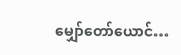မျှော်တော်ယောင်…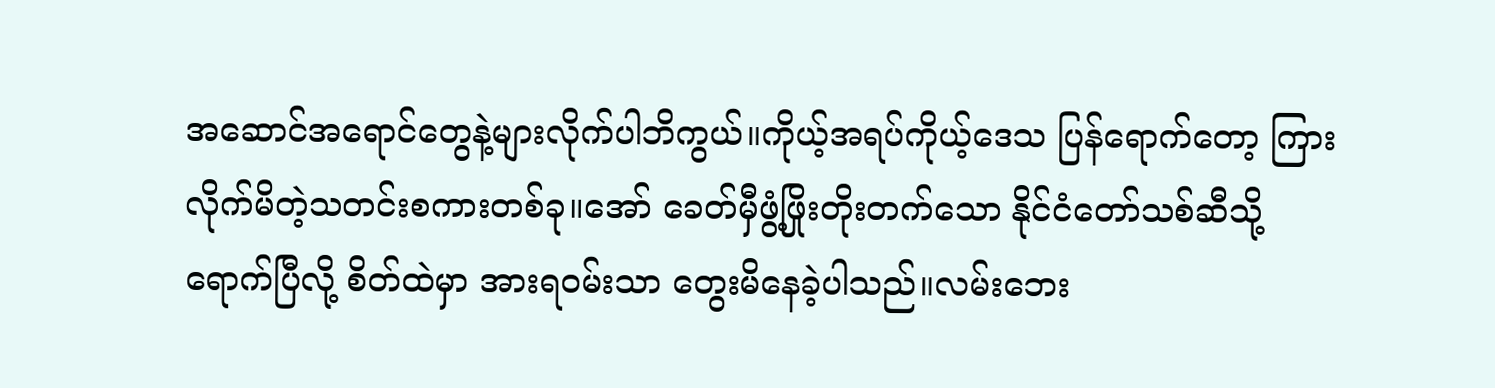အဆောင်အရောင်တွေနဲ့များလိုက်ပါဘိကွယ်။ကိုယ့်အရပ်ကိုယ့်ဒေသ ပြန်ရောက်တော့ ကြားလိုက်မိတဲ့သတင်းစကားတစ်ခု။အော် ခေတ်မှီဖွံ့ဖြိုးတိုးတက်သော နိုင်ငံတော်သစ်ဆီသို့ ရောက်ပြီလို့ စိတ်ထဲမှာ အားရဝမ်းသာ တွေးမိနေခဲ့ပါသည်။လမ်းဘေး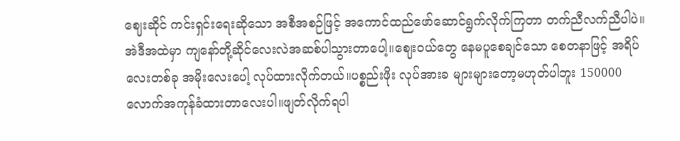ဈေးဆိုင် ကင်းရှင်းရေးဆိုသော အစီအစဉ်ဖြင့် အကောင်ထည်ဖော်ဆောင်ရွက်လိုက်ကြတာ တက်ညီလက်ညီပါပဲ။အဲဒီအထဲမှာ ကျနော်တို့ဆိုင်လေးလဲအဆစ်ပါသွားတာပေါ့။ဈေးဝယ်တွေ နေမပူစေချင်သော စေတနာဖြင့် အရိပ်လေးတစ်ခု အမိုးလေးပေါ့ လုပ်ထားလိုက်တယ်။ပစ္စည်းဖိုး လုပ်အားခ များများတော့မဟုတ်ပါဘူး 150000 လောက်အကုန်ခံထားတာလေးပါ။ဖျတ်လိုက်ရပါ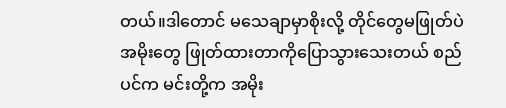တယ်။ဒါတောင် မသေချာမှာစိုးလို့ တိုင်တွေမဖြုတ်ပဲ အမိုးတွေ ဖြုတ်ထားတာကိုပြောသွားသေးတယ် စည်ပင်က မင်းတို့က အမိုး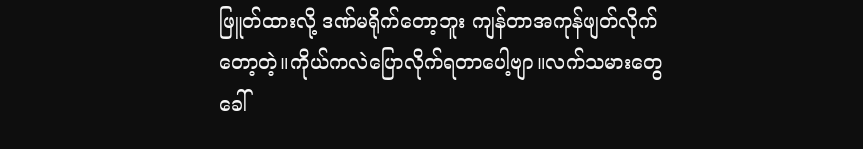ဖြူတ်ထားလို့ ဒဏ်မရိုက်တော့ဘူး ကျန်တာအကုန်ဖျတ်လိုက်တော့တဲ့။ကိုယ်ကလဲပြောလိုက်ရတာပေါ့ဗျာ။လက်သမားတွေခေါ်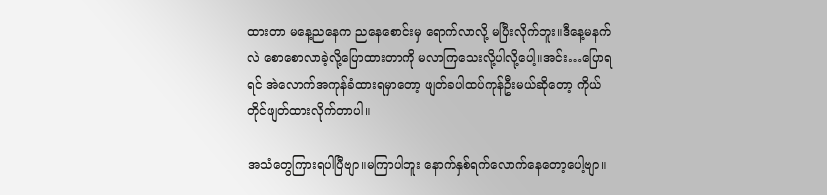ထားတာ မနေ့ညနေက ညနေစောင်းမှ ရောက်လာလို့ မပြီးလိုက်ဘူး။ဒီနေ့မနက်လဲ စောစောလာခဲ့လို့ပြောထားတာကို မလာကြသေးလို့ပါလို့ပေါ့။အင်း…ပြောရရင် အဲလောက်အကုန်ခံထားရမှာတော့ ဖျတ်ခပါထပ်ကုန်ဦးမယ်ဆိုတော့ ကိုယ်တိုင်ဖျတ်ထားလိုက်တာပါ။

အသံတွေကြားရပါပြီဗျာ။မကြာပါဘူး နောက်နှစ်ရက်လောက်နေတော့ပေါ့ဗျာ။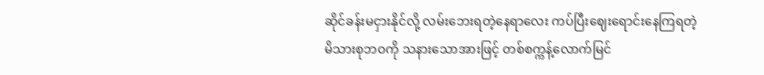ဆိုင်ခန်းမငှားနိုင်လို့ လမ်းဘေးရတဲ့နေရာလေး ကပ်ပြီးဈေးရောင်းနေကြရတဲ့ မိသားစုဘဝကို သနားသောအားဖြင့် တစ်စက္ကန့်လောက်မြင်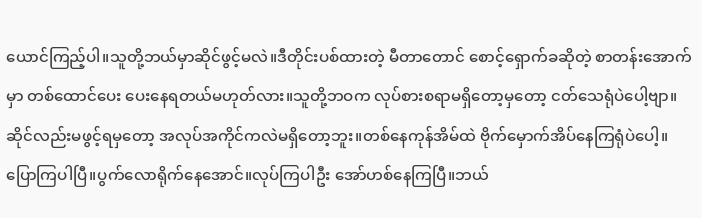ယောင်ကြည့်ပါ။သူတို့ဘယ်မှာဆိုင်ဖွင့်မလဲ။ဒီတိုင်းပစ်ထားတဲ့ မီတာတောင် စောင့်ရှောက်ခဆိုတဲ့ စာတန်းအောက်မှာ တစ်ထောင်ပေး ပေးနေရတယ်မဟုတ်လား။သူတို့ဘဝက လုပ်စားစရာမရှိတော့မှတော့ ငတ်သေရုံပဲပေါ့ဗျာ။ဆိုင်လည်းမဖွင့်ရမှတော့ အလုပ်အကိုင်ကလဲမရှိတော့ဘူး။တစ်နေကုန်အိမ်ထဲ ဗိုက်မှောက်အိပ်နေကြရုံပဲပေါ့။ပြောကြပါပြီ။ပွက်လောရိုက်နေအောင်။လုပ်ကြပါဦး အော်ဟစ်နေကြပြီ။ဘယ်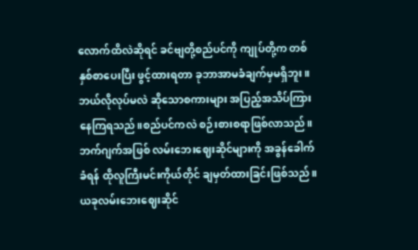လောက်ထိလဲဆိုရင် ခင်ဗျတို့စည်ပင်ကို ကျုပ်တို့က တစ်နှစ်စာပေးပြီး ဖွင့်ထားရတာ ခုဘာအာမခံချက်မှမရှိဘူး။ဘယ်လိုလုပ်မလဲ ဆိုသောစကားများ အပြည့်အသိပ်ကြားနေကြရသည်။စည်ပင်ကလဲ စဉ်းစားစရာဖြစ်လာသည်။ဘက်ဂျက်အဖြစ် လမ်းဘေးဈေးဆိုင်များကို အခွန်ခေါက်ခံရန် ထိုလူကြီးမင်းကိုယ်တိုင် ချမှတ်ထားခြင်းဖြစ်သည်။ယခုလမ်းဘေးဈေးဆိုင်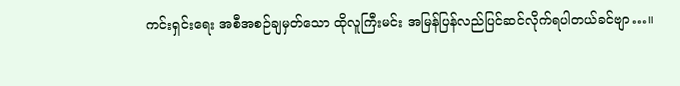ကင်းရှင်းရေး အစီအစဉ်ချမှတ်သော ထိုလူကြီးမင်း အမြန်ပြန်လည်ပြင်ဆင်လိုက်ရပါတယ်ခင်ဗျာ…။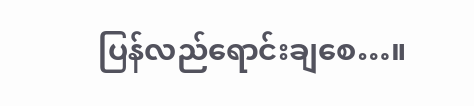ပြန်လည်ရောင်းချစေ…။